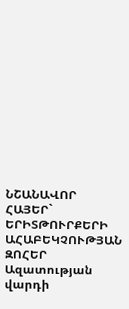ՆՇԱՆԱՎՈՐ ՀԱՅԵՐ` ԵՐԻՏԹՈՒՐՔԵՐԻ ԱՀԱԲԵԿՉՈՒԹՅԱՆ ԶՈՀԵՐ
Ազատության վարդի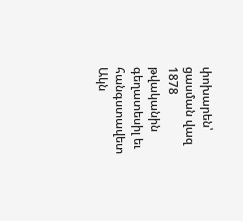փոխարեն՝ ցասման վազ
1878 թվականին գեղատեսիլ եւ հանգստավետ Ակն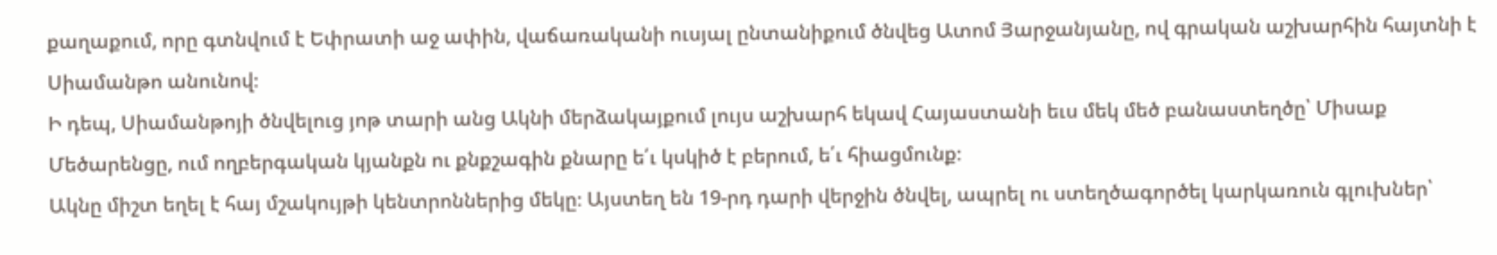քաղաքում, որը գտնվում է Եփրատի աջ ափին, վաճառականի ուսյալ ընտանիքում ծնվեց Ատոմ Յարջանյանը, ով գրական աշխարհին հայտնի է Սիամանթո անունով։
Ի դեպ, Սիամանթոյի ծնվելուց յոթ տարի անց Ակնի մերձակայքում լույս աշխարհ եկավ Հայաստանի եւս մեկ մեծ բանաստեղծը՝ Միսաք Մեծարենցը, ում ողբերգական կյանքն ու քնքշագին քնարը ե՛ւ կսկիծ է բերում, ե՛ւ հիացմունք։
Ակնը միշտ եղել է հայ մշակույթի կենտրոններից մեկը։ Այստեղ են 19-րդ դարի վերջին ծնվել, ապրել ու ստեղծագործել կարկառուն գլուխներ՝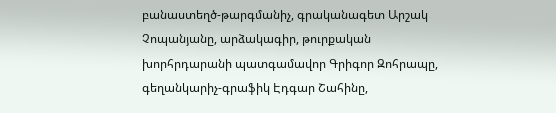բանաստեղծ-թարգմանիչ, գրականագետ Արշակ Չոպանյանը, արձակագիր, թուրքական խորհրդարանի պատգամավոր Գրիգոր Զոհրապը, գեղանկարիչ-գրաֆիկ Էդգար Շահինը,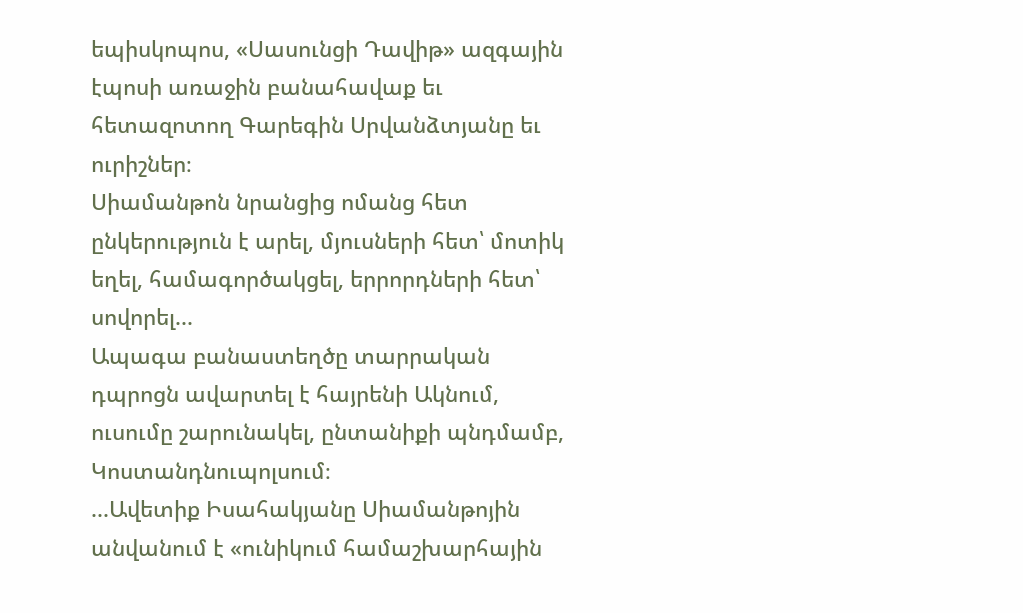եպիսկոպոս, «Սասունցի Դավիթ» ազգային էպոսի առաջին բանահավաք եւ հետազոտող Գարեգին Սրվանձտյանը եւ ուրիշներ։
Սիամանթոն նրանցից ոմանց հետ ընկերություն է արել, մյուսների հետ՝ մոտիկ եղել, համագործակցել, երրորդների հետ՝ սովորել...
Ապագա բանաստեղծը տարրական դպրոցն ավարտել է հայրենի Ակնում, ուսումը շարունակել, ընտանիքի պնդմամբ, Կոստանդնուպոլսում։
...Ավետիք Իսահակյանը Սիամանթոյին անվանում է «ունիկում համաշխարհային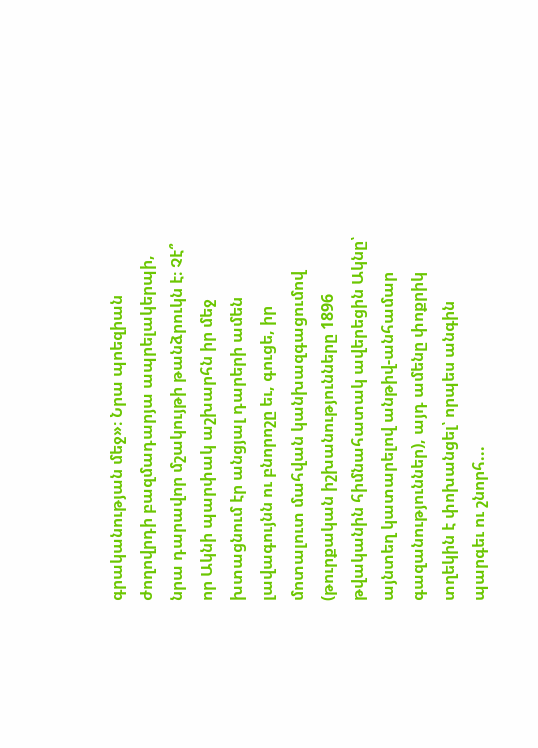գրականության մեջ»։ Նրա պոեզիան ժողովրդի բազմադարյա ապրելակերպի, նրա դարավոր մշակույթի թանձրուկն է։ Չէ՞ որ Ակնի պարփակ աշխարհն իր մեջ խտացնում էր անցյալ դարերի ամեն լավագույնն ու բնորոշը եւ, գուցե, իր մոտալուտ մահվան կանխազգացումով (թուրքական իշխանությունները 1896 թվականին հիմնահատակ ավերեցին Ակնը՝ այնտեղ կատարելով անթիվ-անհամար գազանություններ), այդ ամենը փոքրիկ տղեկին է փոխանցել՝ որպես անգին պարգեւ ու շնորհ...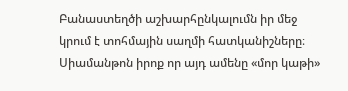Բանաստեղծի աշխարհընկալումն իր մեջ կրում է տոհմային սաղմի հատկանիշները։ Սիամանթոն իրոք որ այդ ամենը «մոր կաթի»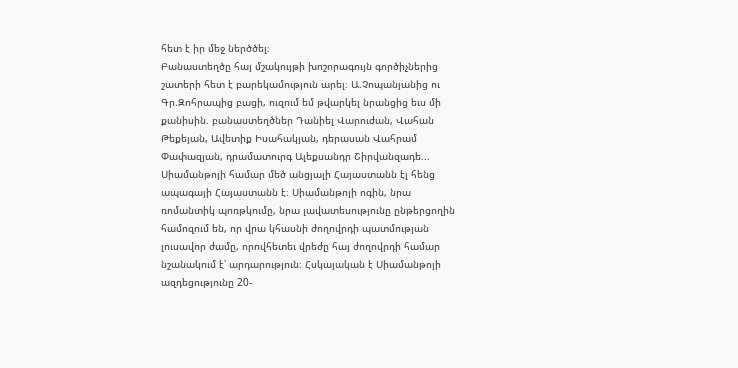հետ է իր մեջ ներծծել։
Բանաստեղծը հայ մշակույթի խոշորագույն գործիչներից շատերի հետ է բարեկամություն արել։ Ա.Չոպանյանից ու Գր.Զոհրապից բացի, ուզում եմ թվարկել նրանցից եւս մի քանիսին. բանաստեղծներ Դանիել Վարուժան, Վահան Թեքեյան, Ավետիք Իսահակյան, դերասան Վահրամ Փափազյան, դրամատուրգ Ալեքսանդր Շիրվանզադե...
Սիամանթոյի համար մեծ անցյալի Հայաստանն էլ հենց ապագայի Հայաստանն է։ Սիամանթոյի ոգին, նրա ռոմանտիկ պոռթկումը, նրա լավատեսությունը ընթերցողին համոզում են, որ վրա կհասնի ժողովրդի պատմության լուսավոր ժամը, որովհետեւ վրեժը հայ ժողովրդի համար նշանակում է՝ արդարություն։ Հսկայական է Սիամանթոյի ազդեցությունը 20-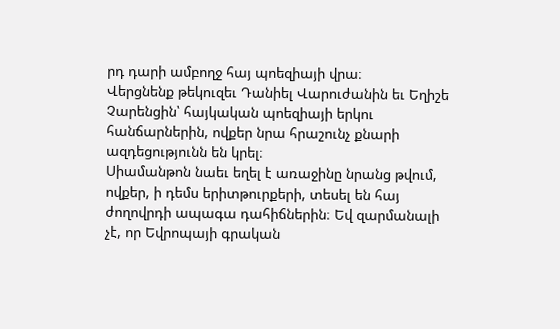րդ դարի ամբողջ հայ պոեզիայի վրա։
Վերցնենք թեկուզեւ Դանիել Վարուժանին եւ Եղիշե Չարենցին՝ հայկական պոեզիայի երկու հանճարներին, ովքեր նրա հրաշունչ քնարի ազդեցությունն են կրել։
Սիամանթոն նաեւ եղել է առաջինը նրանց թվում, ովքեր, ի դեմս երիտթուրքերի, տեսել են հայ ժողովրդի ապագա դահիճներին։ Եվ զարմանալի չէ, որ Եվրոպայի գրական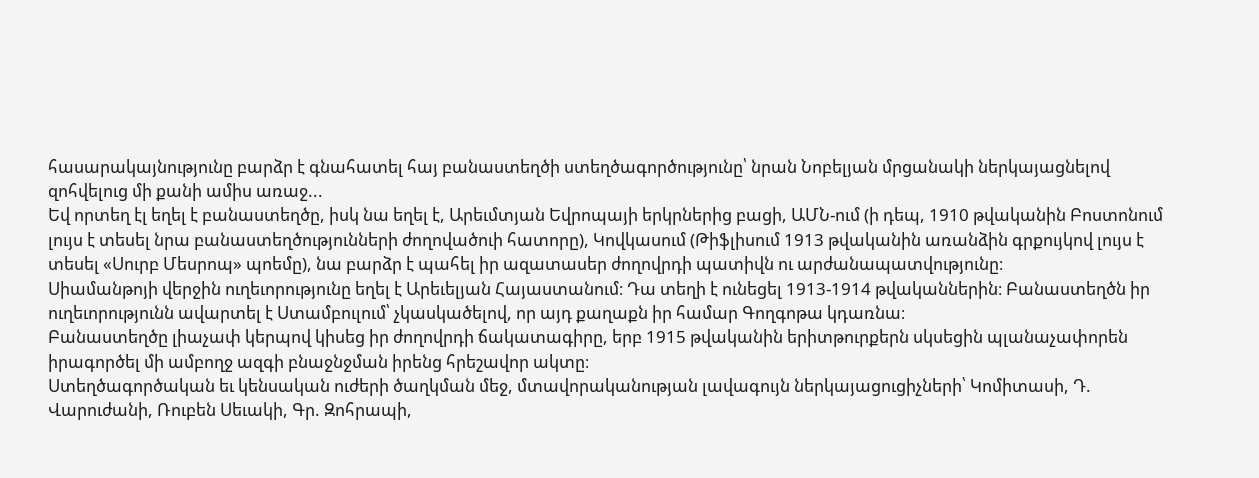հասարակայնությունը բարձր է գնահատել հայ բանաստեղծի ստեղծագործությունը՝ նրան Նոբելյան մրցանակի ներկայացնելով զոհվելուց մի քանի ամիս առաջ...
Եվ որտեղ էլ եղել է բանաստեղծը, իսկ նա եղել է, Արեւմտյան Եվրոպայի երկրներից բացի, ԱՄՆ-ում (ի դեպ, 1910 թվականին Բոստոնում լույս է տեսել նրա բանաստեղծությունների ժողովածուի հատորը), Կովկասում (Թիֆլիսում 1913 թվականին առանձին գրքույկով լույս է տեսել «Սուրբ Մեսրոպ» պոեմը), նա բարձր է պահել իր ազատասեր ժողովրդի պատիվն ու արժանապատվությունը։
Սիամանթոյի վերջին ուղեւորությունը եղել է Արեւելյան Հայաստանում։ Դա տեղի է ունեցել 1913-1914 թվականներին։ Բանաստեղծն իր ուղեւորությունն ավարտել է Ստամբուլում՝ չկասկածելով, որ այդ քաղաքն իր համար Գողգոթա կդառնա։
Բանաստեղծը լիաչափ կերպով կիսեց իր ժողովրդի ճակատագիրը, երբ 1915 թվականին երիտթուրքերն սկսեցին պլանաչափորեն իրագործել մի ամբողջ ազգի բնաջնջման իրենց հրեշավոր ակտը։
Ստեղծագործական եւ կենսական ուժերի ծաղկման մեջ, մտավորականության լավագույն ներկայացուցիչների՝ Կոմիտասի, Դ. Վարուժանի, Ռուբեն Սեւակի, Գր. Զոհրապի,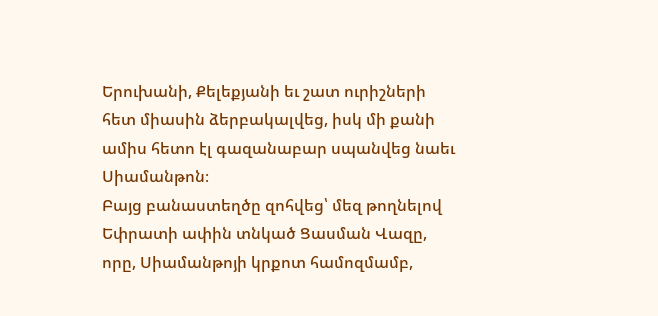Երուխանի, Քելեքյանի եւ շատ ուրիշների հետ միասին ձերբակալվեց, իսկ մի քանի ամիս հետո էլ գազանաբար սպանվեց նաեւ Սիամանթոն։
Բայց բանաստեղծը զոհվեց՝ մեզ թողնելով Եփրատի ափին տնկած Ցասման Վազը, որը, Սիամանթոյի կրքոտ համոզմամբ,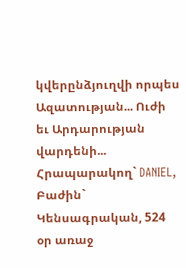կվերընձյուղվի որպես Ազատության... Ուժի եւ Արդարության վարդենի...
Հրապարակող` DANIEL, Բաժին` Կենսագրական, 524 օր առաջ